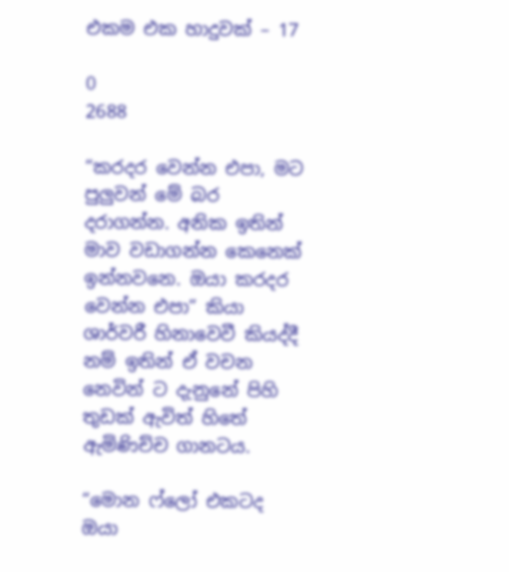එකම එක හාදුවක් – 17

0
2688

“කරදර වෙන්න එපා, මට පුලුවන් මේ බර දරාගන්න. අනික ඉතින් මාව වඩාගන්න කෙනෙක් ඉන්නවනෙ. ඔයා කරදර වෙන්න එපා” කියා ශාර්වරී හිනාවෙවී කියද්දී නම් ඉතින් ඒ වචන නෙවින් ට දැනුනේ පිහි තුඩක් ඇවිත් හිතේ ඇමිණිච්ච ගානටය.

“මොන ෆ්ලෝ එකටද ඔයා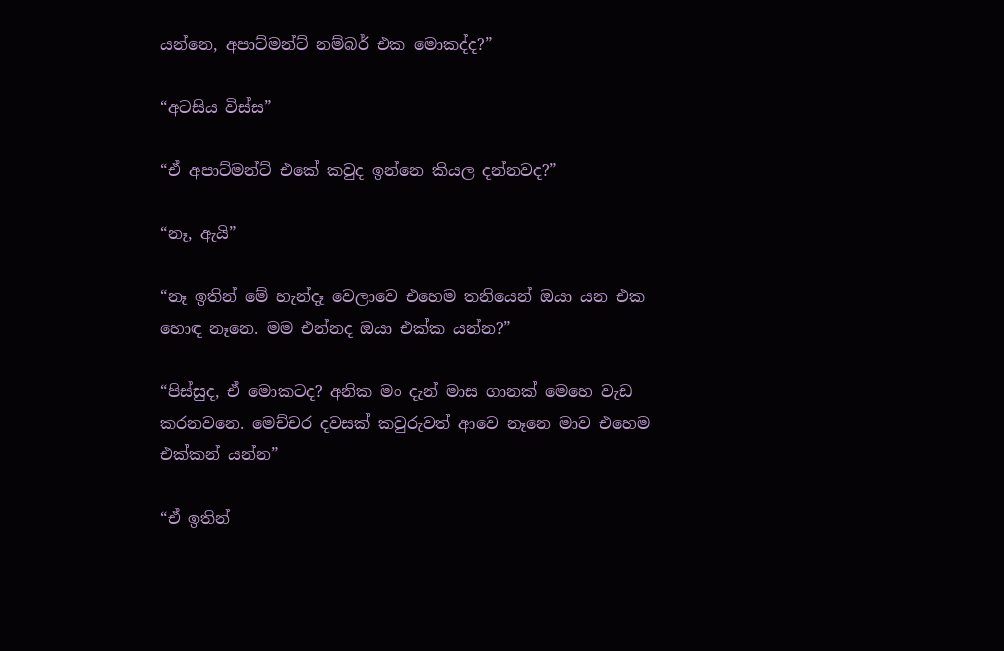යන්නෙ, අපාට්මන්ට් නම්බර් එක මොකද්ද?”

“අටසිය විස්ස”

“ඒ අපාට්මන්ට් එකේ කවුද ඉන්නෙ කියල දන්නවද?”

“නෑ, ඇයි”

“නෑ ඉතින් මේ හැන්දෑ වෙලාවෙ එහෙම තනියෙන් ඔයා යන එක හොඳ නෑනෙ. මම එන්නද ඔයා එක්ක යන්න?”

“පිස්සුද, ඒ මොකටද? අනික මං දැන් මාස ගානක් මෙහෙ වැඩ කරනවනෙ. මෙච්චර දවසක් කවුරුවත් ආවෙ නෑනෙ මාව එහෙම එක්කන් යන්න”

“ඒ ඉතින්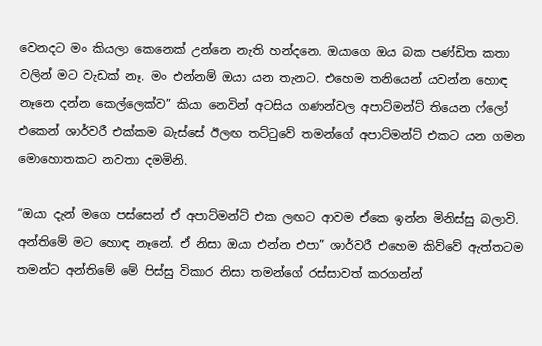වෙනදට මං කියලා කෙනෙක් උන්නෙ නැති හන්දනෙ. ඔයාගෙ ඔය බක පණ්ඩිත කතා වලින් මට වැඩක් නෑ. මං එන්නම් ඔයා යන තැනට. එහෙම තනියෙන් යවන්න හොඳ නෑනෙ දන්න කෙල්ලෙක්ව” කියා නෙවින් අටසිය ගණන්වල අපාට්මන්ට් තියෙන ෆ්ලෝ එකෙන් ශාර්වරී එක්කම බැස්සේ ඊලඟ තට්ටුවේ තමන්ගේ අපාට්මන්ට් එකට යන ගමන මොහොතකට නවතා දමමිනි.

“ඔයා දැන් මගෙ පස්සෙන් ඒ අපාට්මන්ට් එක ලඟට ආවම ඒකෙ ඉන්න මිනිස්සු බලාවි. අන්තිමේ මට හොඳ නෑනේ. ඒ නිසා ඔයා එන්න එපා” ශාර්වරී එහෙම කිව්වේ ඇත්තටම තමන්ට අන්තිමේ මේ පිස්සු විකාර නිසා තමන්ගේ රස්සාවත් කරගන්න්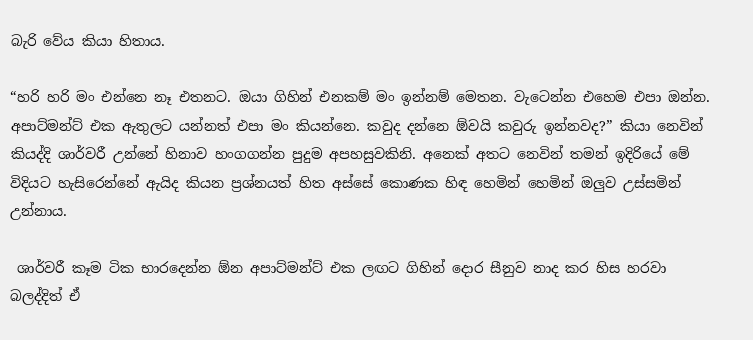බැරි වේය කියා හිතාය.

“හරි හරි මං එන්නෙ නෑ එතනට. ඔයා ගිහින් එනකම් මං ඉන්නම් මෙතන. වැටෙන්න එහෙම එපා ඔන්න. අපාට්මන්ට් එක ඇතුලට යන්නත් එපා මං කියන්නෙ. කවුද දන්නෙ ඕවයි කවුරු ඉන්නවද?” කියා නෙවින් කියද්දි ශාර්වරී උන්නේ හිනාව හංගගන්න පුදුම අපහසුවකිනි. අනෙක් අතට නෙවින් තමන් ඉදිරියේ මේ විදියට හැසිරෙන්නේ ඇයිද කියන ප්‍රශ්නයත් හිත අස්සේ කොණක හිඳ හෙමින් හෙමින් ඔලුව උස්සමින් උන්නාය.

 ශාර්වරී කෑම ටික භාරදෙන්න ඕන අපාට්මන්ට් එක ලඟට ගිහින් දොර සීනුව නාද කර හිස හරවා බලද්දිත් ඒ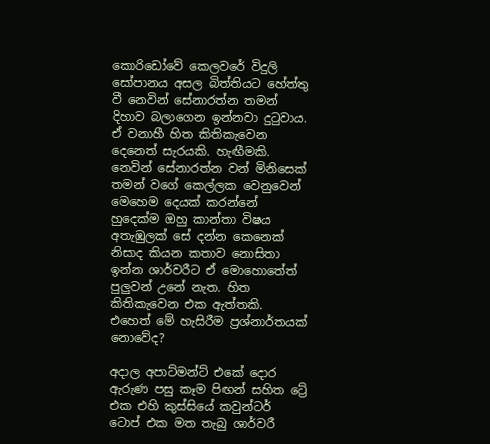කොරිඩෝවේ කෙලවරේ විදුලි සෝපානය අසල බිත්තියට හේත්තු වී නෙවින් සේනාරත්න තමන් දිහාව බලාගෙන ඉන්නවා දුටුවාය. ඒ වනාහී හිත කිතිකැවෙන දෙනෙත් සැරයකි. හැඟීමකි. නෙවින් සේනාරත්න වන් මිනිසෙක් තමන් වගේ කෙල්ලක වෙනුවෙන් මෙහෙම දෙයක් කරන්නේ හුදෙක්ම ඔහු කාන්තා විෂය අතැඹුලක් සේ දන්න කෙනෙක් නිසාද කියන කතාව නොසිතා ඉන්න ශාර්වරීට ඒ මොහොතේත් පුලුවන් උනේ නැත. හිත කිතිකැවෙන එක ඇත්තකි. එහෙත් මේ හැසිරීම ප්‍රශ්නාර්තයක් නොවේද?

අදාල අපාට්මන්ට් එකේ දොර ඇරුණ පසු කෑම පිඟන් සහිත ට්‍රේ එක එහි කුස්සියේ කවුන්ටර් ටොප් එක මත තැබු ශාර්වරී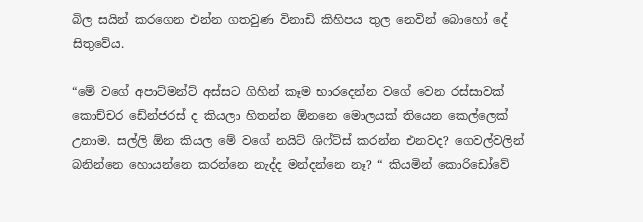බිල සයින් කරගෙන එන්න ගතවුණ විනාඩි කිහිපය තුල නෙවින් බොහෝ දේ සිතුවේය.

“මේ වගේ අපාට්මන්ට් අස්සට ගිහින් කෑම භාරදෙන්න වගේ වෙන රස්සාවක් කොච්චර ඩේන්ජරස් ද කියලා හිතන්න ඕනනෙ මොලයක් තියෙන කෙල්ලෙක් උනාම. සල්ලි ඕන කියල මේ වගේ නයිට් ශිෆ්ට්ස් කරන්න එනවද? ගෙවල්වලින් බනින්නෙ හොයන්නෙ කරන්නෙ නැද්ද මන්දන්නෙ නෑ? “ කියමින් කොරිඩෝවේ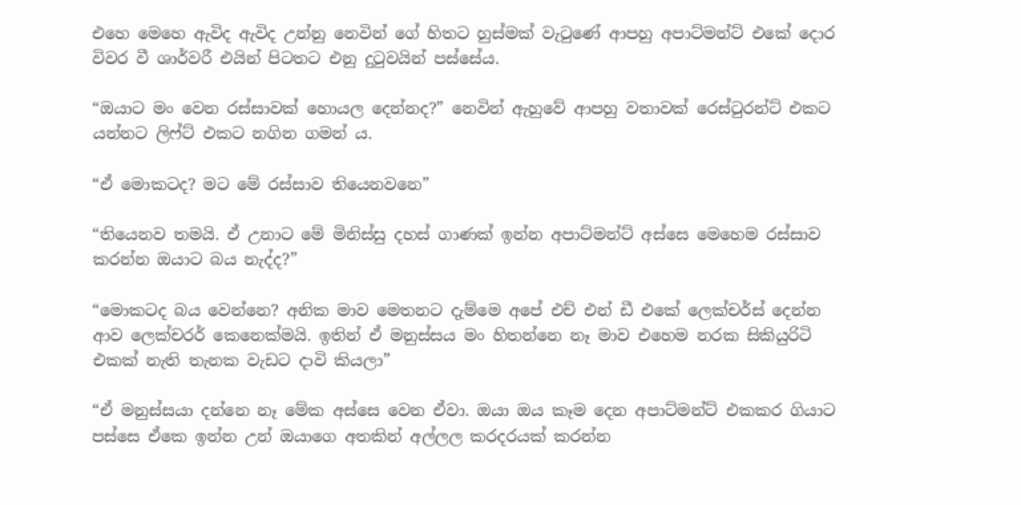එහෙ මෙහෙ ඇවිද ඇවිද උන්නු නෙවින් ගේ හිතට හුස්මක් වැටුණේ ආපහු අපාට්මන්ට් එකේ දොර විවර වී ශාර්වරී එයින් පිටතට එනු දුටුවයින් පස්සේය.

“ඔයාට මං වෙන රස්සාවක් හොයල දෙන්නද?” නෙවින් ඇහුවේ ආපහු වතාවක් රෙස්ටුරන්ට් එකට යන්නට ලිෆ්ට් එකට නගින ගමන් ය.

“ඒ මොකටද? මට මේ රස්සාව තියෙනවනෙ”

“තියෙනව තමයි. ඒ උනාට මේ මිනිස්සු දහස් ගාණක් ඉන්න අපාට්මන්ට් අස්සෙ මෙහෙම රස්සාව කරන්න ඔයාට බය නැද්ද?”

“මොකටද බය වෙන්නෙ? අනික මාව මෙතනට දැම්මෙ අපේ එච් එන් ඩී එකේ ලෙක්චර්ස් දෙන්න ආව ලෙක්චරර් කෙනෙක්මයි. ඉතින් ඒ මනුස්සය මං හිතන්නෙ නෑ මාව එහෙම නරක සිකියුරිටි එකක් නැති තැනක වැඩට දාවි කියලා”

“ඒ මනුස්සයා දන්නෙ නෑ මේක අස්සෙ වෙන ඒවා. ඔයා ඔය කෑම දෙන අපාට්මන්ට් එකකර ගියාට පස්සෙ ඒකෙ ඉන්න උන් ඔයාගෙ අතකින් අල්ලල කරදරයක් කරන්න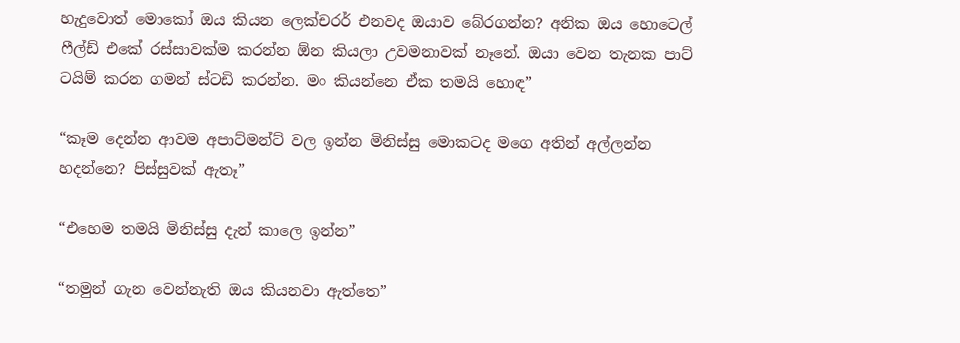හැදුවොත් මොකෝ ඔය කියන ලෙක්චරර් එනවද ඔයාව බේරගන්න? අනික ඔය හොටෙල් ෆීල්ඩ් එකේ රස්සාවක්ම කරන්න ඕන කියලා උවමනාවක් නෑනේ. ඔයා වෙන තැනක පාට් ටයිම් කරන ගමන් ස්ටඩි කරන්න. මං කියන්නෙ ඒක තමයි හොඳ”

“කෑම දෙන්න ආවම අපාට්මන්ට් වල ඉන්න මිනිස්සු මොකටද මගෙ අතින් අල්ලන්න හදන්නෙ? පිස්සුවක් ඇතෑ”

“එහෙම තමයි මිනිස්සු දැන් කාලෙ ඉන්න”

“තමුන් ගැන වෙන්නැති ඔය කියනවා ඇත්තෙ”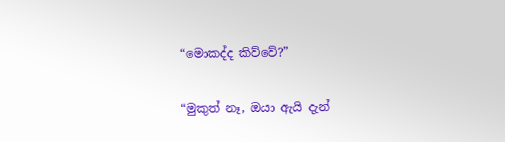“මොකද්ද කිව්වේ?”

“මුකුත් නෑ, ඔයා ඇයි දැන්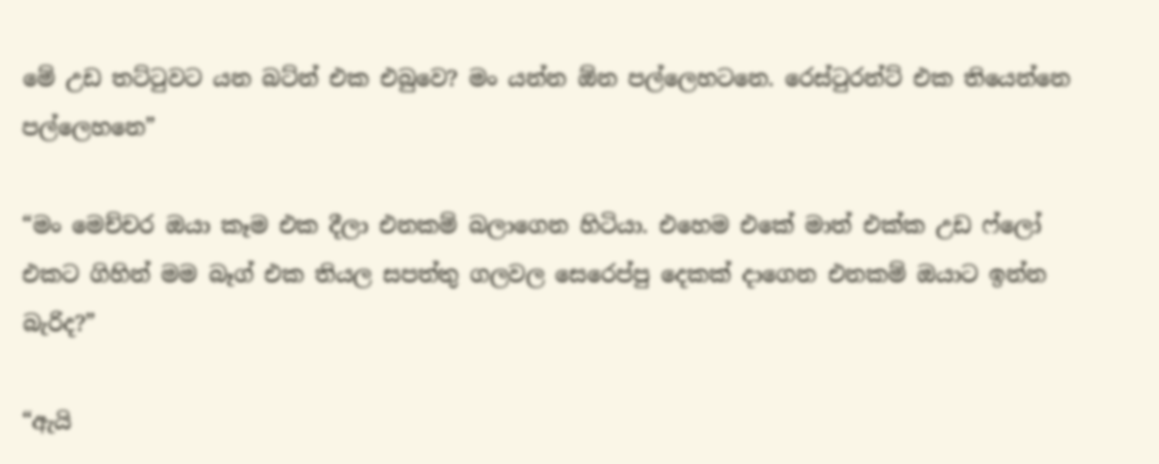මේ උඩ තට්ටුවට යන බට්න් එක එබුවෙ? මං යන්න ඕන පල්ලෙහටනෙ. රෙස්ටුරන්ට් එක තියෙන්නෙ පල්ලෙහනෙ”

“මං මෙච්චර ඔයා කෑම එක දීලා එනකම් බලාගෙන හිටියා. එහෙම එකේ මාත් එක්ක උඩ ෆ්ලෝ එකට ගිහින් මම බෑග් එක තියල සපත්තු ගලවල සෙරෙප්පු දෙකක් දාගෙන එනකම් ඔයාට ඉන්න බැරිද?”

“ඇයි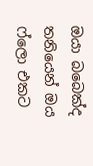ඔයා බබෙක්ද තනියෙන් ඔය ෆ්ලො එකට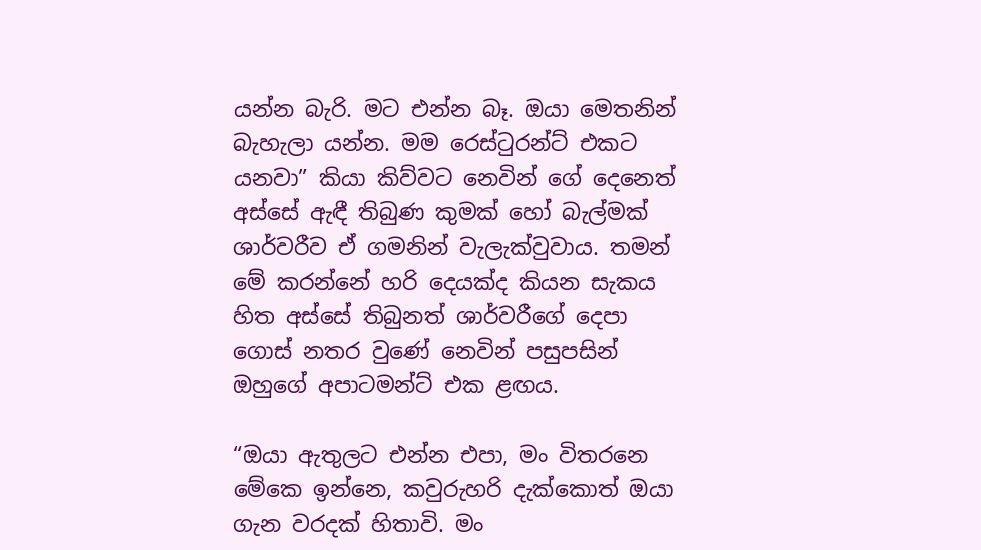යන්න බැරි. මට එන්න බෑ. ඔයා මෙතනින් බැහැලා යන්න. මම රෙස්ටුරන්ට් එකට යනවා” කියා කිව්වට නෙවින් ගේ දෙනෙත් අස්සේ ඇඳී තිබුණ කුමක් හෝ බැල්මක් ශාර්වරීව ඒ ගමනින් වැලැක්වුවාය. තමන් මේ කරන්නේ හරි දෙයක්ද කියන සැකය හිත අස්සේ තිබුනත් ශාර්වරීගේ දෙපා ගොස් නතර වුණේ නෙවින් පසුපසින් ඔහුගේ අපාටමන්ට් එක ළඟය.

“ඔයා ඇතුලට එන්න එපා, මං විතරනෙ මේකෙ ඉන්නෙ, කවුරුහරි දැක්කොත් ඔයා ගැන වරදක් හිතාවි. මං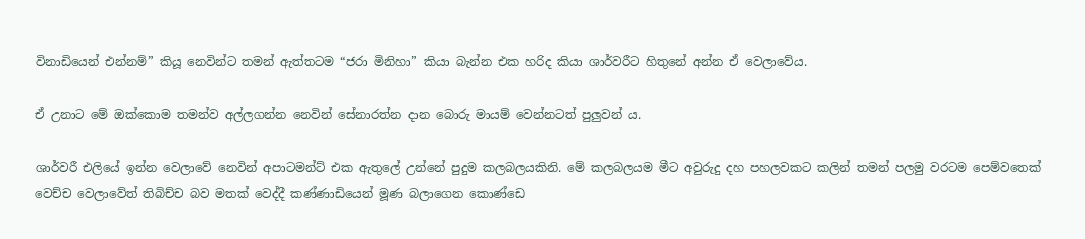විනාඩියෙන් එන්නම්” කියූ නෙවින්ට තමන් ඇත්තටම “ජරා මිනිහා” කියා බැන්න එක හරිද කියා ශාර්වරීට හිතුනේ අන්න ඒ වෙලාවේය.

ඒ උනාට මේ ඔක්කොම තමන්ව අල්ලගන්න නෙවින් සේනාරත්න දාන බොරු මායම් වෙන්නටත් පුලුවන් ය.

ශාර්වරී එලියේ ඉන්න වෙලාවේ නෙවින් අපාටමන්ට් එක ඇතුලේ උන්නේ පුදුම කලබලයකිනි. මේ කලබලයම මීට අවුරුදු දහ පහලවකට කලින් තමන් පලමු වරටම පෙම්වතෙක් වෙච්ච වෙලාවේත් තිබිච්ච බව මතක් වෙද්දී කණ්ණාඩියෙන් මූණ බලාගෙන කොණ්ඩෙ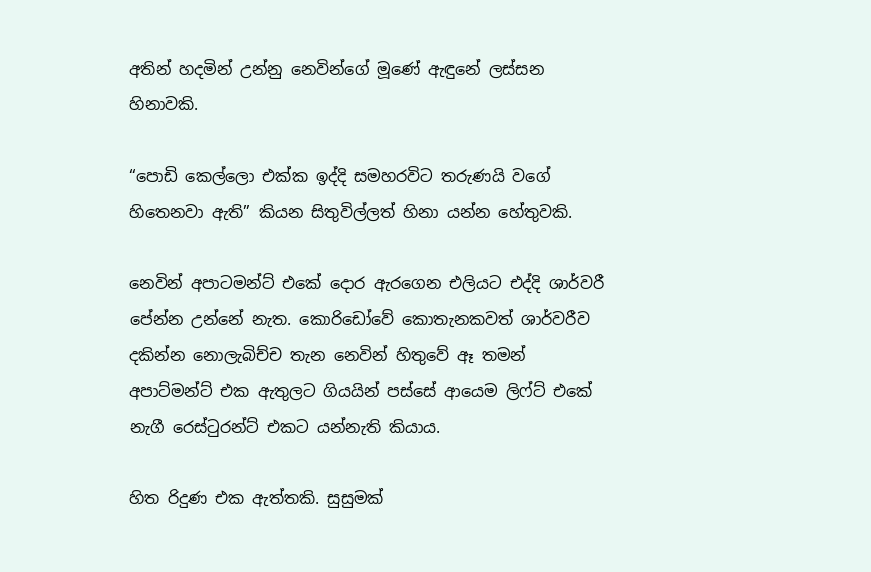අතින් හදමින් උන්නු නෙවින්ගේ මූණේ ඇඳුනේ ලස්සන හිනාවකි.

“පොඩි කෙල්ලො එක්ක ඉද්දි සමහරවිට තරුණයි වගේ හිතෙනවා ඇති” කියන සිතුවිල්ලත් හිනා යන්න හේතුවකි.

නෙවින් අපාටමන්ට් එකේ දොර ඇරගෙන එලියට එද්දි ශාර්වරී පේන්න උන්නේ නැත. කොරිඩෝවේ කොතැනකවත් ශාර්වරීව දකින්න නොලැබිච්ච තැන නෙවින් හිතුවේ ඈ තමන් අපාට්මන්ට් එක ඇතුලට ගියයින් පස්සේ ආයෙම ලිෆ්ට් එකේ නැගී රෙස්ටුරන්ට් එකට යන්නැති කියාය.

හිත රිදුණ එක ඇත්තකි. සුසුමක්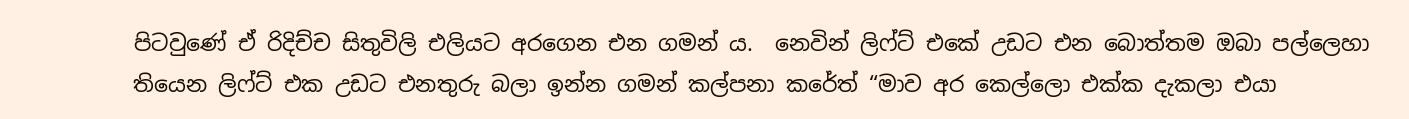පිටවුණේ ඒ රිදිච්ච සිතුවිලි එලියට අරගෙන එන ගමන් ය.  නෙවින් ලිෆ්ට් එකේ උඩට එන බොත්තම ඔබා පල්ලෙහා තියෙන ලිෆ්ට් එක උඩට එනතුරු බලා ඉන්න ගමන් කල්පනා කරේත් “මාව අර කෙල්ලො එක්ක දැකලා එයා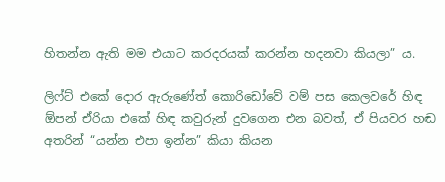හිතන්න ඇති මම එයාට කරදරයක් කරන්න හදනවා කියලා” ය.

ලිෆ්ට් එකේ දොර ඇරුණේත් කොරිඩෝවේ වම් පස කෙලවරේ හිඳ ඕපන් ඒරියා එකේ හිඳ කවුරුන් දුවගෙන එන බවත්, ඒ පියවර හඬ අතරින් “යන්න එපා ඉන්න” කියා කියන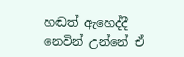හඬත් ඇහෙද්දී නෙවින් උන්නේ ඒ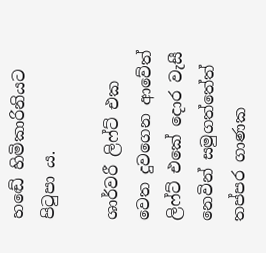හඬේ හිමිකාරිනියට පිටුපා ය.

ශාර්වරී ලිෆ්ට් එක වෙත දුවගෙන ආවේත් ලිෆ්ට් එකේ දොර වැසී නෙවින් සමුගත්තේත් තප්පර ගාණක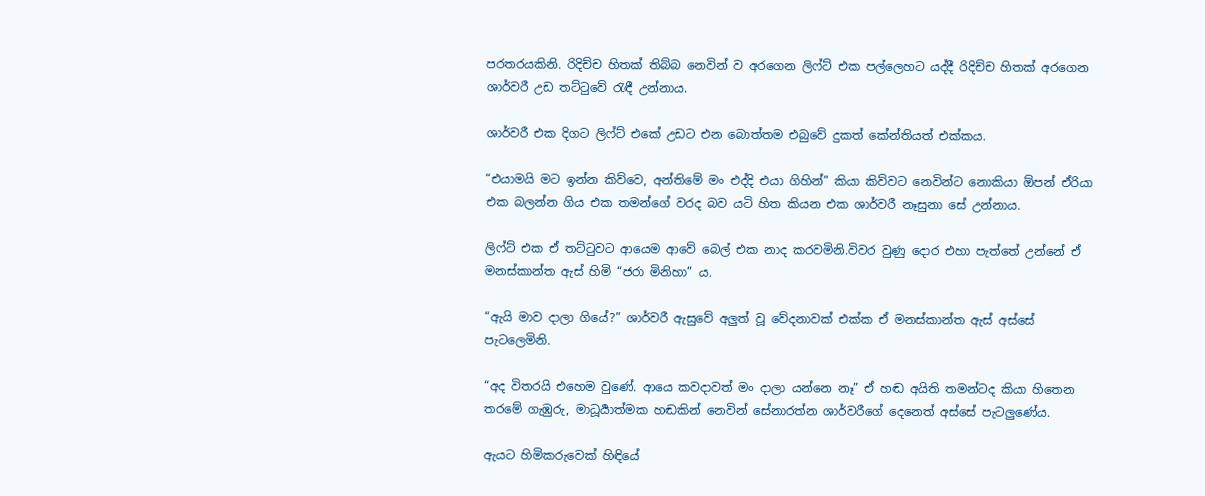පරතරයකිනි. රිදිච්ච හිතක් තිබ්බ නෙවින් ව අරගෙන ලිෆ්ට් එක පල්ලෙහට යද්දී රිදිච්ච හිතක් අරගෙන ශාර්වරී උඩ තට්ටුවේ රැඳී උන්නාය.

ශාර්වරී එක දිගට ලිෆ්ට් එකේ උඩට එන බොත්තම එබුවේ දුකත් කේන්තියත් එක්කය.

“එයාමයි මට ඉන්න කිව්වෙ, අන්තිමේ මං එද්දි එයා ගිහින්” කියා කිව්වට නෙවින්ට නොකියා ඕපන් ඒරියා එක බලන්න ගිය එක තමන්ගේ වරද බව යටි හිත කියන එක ශාර්වරී නෑසුනා සේ උන්නාය.

ලිෆ්ට් එක ඒ තට්ටුවට ආයෙම ආවේ බෙල් එක නාද කරවමිනි.විවර වුණු දොර එහා පැත්තේ උන්නේ ඒ මනස්කාන්ත ඇස් හිමි “ජරා මිනිහා” ය.

“ඇයි මාව දාලා ගියේ?” ශාර්වරී ඇසුවේ අලුත් වූ වේදනාවක් එක්ක ඒ මනස්කාන්ත ඇස් අස්සේ පැටලෙමිනි.

“අද විතරයි එහෙම වුණේ. ආයෙ කවදාවත් මං දාලා යන්නෙ නෑ” ඒ හඬ අයිති තමන්ටද කියා හිතෙන තරමේ ගැඹුරු, මාධූර්‍යාත්මක හඬකින් නෙවින් සේනාරත්න ශාර්වරීගේ දෙනෙත් අස්සේ පැටලුණේය.

ඇයට හිමිකරුවෙක් හිඳියේ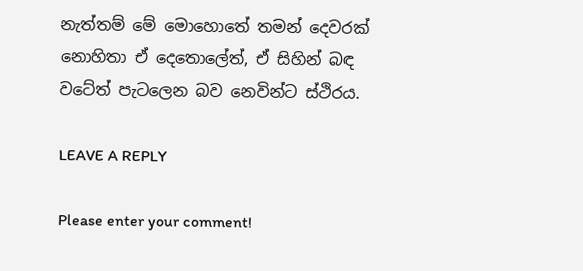නැත්තම් මේ මොහොතේ තමන් දෙවරක් නොහිතා ඒ දෙතොලේත්, ඒ සිහින් බඳ වටේත් පැටලෙන බව නෙවින්ට ස්ථිරය.

LEAVE A REPLY

Please enter your comment!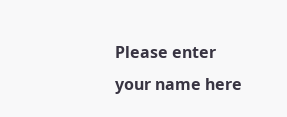Please enter your name here